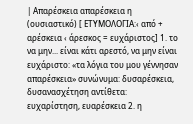| Απαρέσκεια απαρέσκεια η (ουσιαστικό) [ ΕΤΥΜΟΛΟΓΙΑ:‹ από + αρέσκεια ‹ άρεσκος = ευχάριστος] 1. το να μην... είναι κάτι αρεστό, να μην είναι ευχάριστο: «τα λόγια του μου γέννησαν απαρέσκεια» συνώνυμα: δυσαρέσκεια, δυσανασχέτηση αντίθετα: ευχαρίστηση, ευαρέσκεια 2. η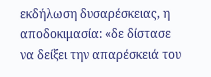εκδήλωση δυσαρέσκειας, η αποδοκιμασία: «δε δίστασε να δείξει την απαρέσκειά του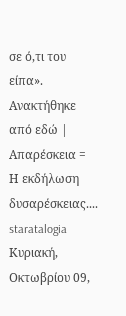σε ό,τι του είπα». Ανακτήθηκε από εδώ |
Απαρέσκεια = Η εκδήλωση δυσαρέσκειας....
staratalogia
Κυριακή, Οκτωβρίου 09,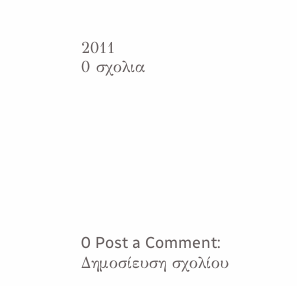2011
0 σχολια








0 Post a Comment:
Δημοσίευση σχολίου